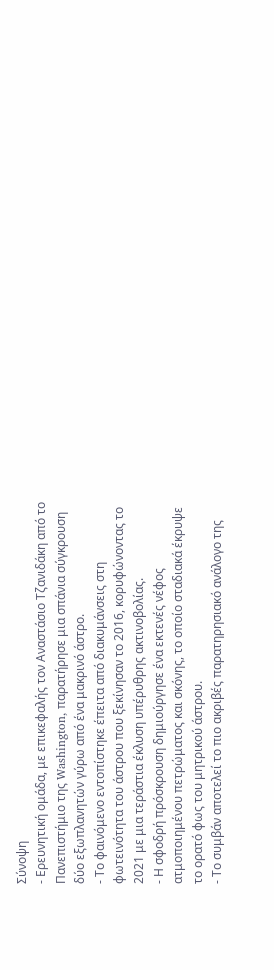Σύνοψη
- Ερευνητική ομάδα, με επικεφαλής τον Αναστάσιο Τζανιδάκη από το Πανεπιστήμιο της Washington, παρατήρησε μια σπάνια σύγκρουση δύο εξωπλανητών γύρω από ένα μακρινό άστρο.
- Το φαινόμενο εντοπίστηκε έπειτα από διακυμάνσεις στη φωτεινότητα του άστρου που ξεκίνησαν το 2016, κορυφώνοντας το 2021 με μια τεράστια έκλυση υπέρυθρης ακτινοβολίας.
- Η σφοδρή πρόσκρουση δημιούργησε ένα εκτενές νέφος ατμοποιημένου πετρώματος και σκόνης, το οποίο σταδιακά έκρυψε το ορατό φως του μητρικού άστρου.
- Το συμβάν αποτελεί το πιο ακριβές παρατηρησιακό ανάλογο της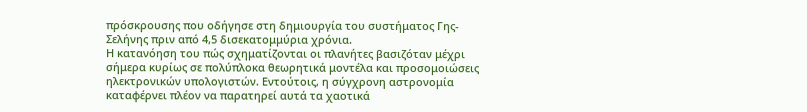πρόσκρουσης που οδήγησε στη δημιουργία του συστήματος Γης-Σελήνης πριν από 4,5 δισεκατομμύρια χρόνια.
Η κατανόηση του πώς σχηματίζονται οι πλανήτες βασιζόταν μέχρι σήμερα κυρίως σε πολύπλοκα θεωρητικά μοντέλα και προσομοιώσεις ηλεκτρονικών υπολογιστών. Εντούτοις, η σύγχρονη αστρονομία καταφέρνει πλέον να παρατηρεί αυτά τα χαοτικά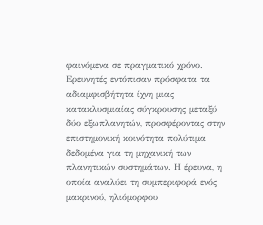φαινόμενα σε πραγματικό χρόνο.
Ερευνητές εντόπισαν πρόσφατα τα αδιαμφισβήτητα ίχνη μιας κατακλυσμιαίας σύγκρουσης μεταξύ δύο εξωπλανητών, προσφέροντας στην επιστημονική κοινότητα πολύτιμα δεδομένα για τη μηχανική των πλανητικών συστημάτων. Η έρευνα, η οποία αναλύει τη συμπεριφορά ενός μακρινού, ηλιόμορφου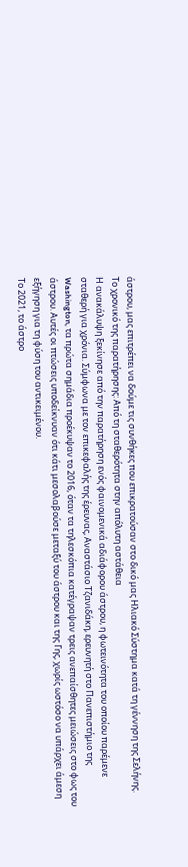άστρου, μας επιτρέπει να δούμε τις συνθήκες που επικρατούσαν στο δικό μας Ηλιακό Σύστημα κατά τη γέννηση της Σελήνης.
Το χρονικό της παρατήρησης: Από τη σταθερότητα στην απόλυτη αστάθεια
Η ανακάλυψη ξεκίνησε από την παρατήρηση ενός φαινομενικά αδιάφορου άστρου, η φωτεινότητα του οποίου παρέμενε σταθερή για χρόνια. Σύμφωνα με τον επικεφαλής της έρευνας, Αναστάσιο Τζανιδάκη, ερευνητή στο Πανεπιστήμιο της Washington, τα πρώτα σημάδια προέκυψαν το 2016, όταν τα τηλεσκόπια κατέγραψαν τρεις ανεπαίσθητες μειώσεις στο φως του άστρου. Αυτές οι πτώσεις υποδείκνυαν ότι κάτι μεσολαβούσε μεταξύ του άστρου και της Γης, χωρίς ωστόσο να υπάρχει άμεση εξήγηση για τη φύση του αντικειμένου.
Το 2021, το άστρο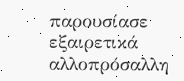παρουσίασε εξαιρετικά αλλοπρόσαλλη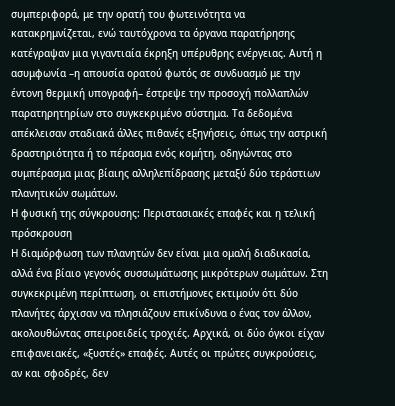συμπεριφορά, με την ορατή του φωτεινότητα να κατακρημνίζεται, ενώ ταυτόχρονα τα όργανα παρατήρησης κατέγραψαν μια γιγαντιαία έκρηξη υπέρυθρης ενέργειας. Αυτή η ασυμφωνία –η απουσία ορατού φωτός σε συνδυασμό με την έντονη θερμική υπογραφή– έστρεψε την προσοχή πολλαπλών παρατηρητηρίων στο συγκεκριμένο σύστημα. Τα δεδομένα απέκλεισαν σταδιακά άλλες πιθανές εξηγήσεις, όπως την αστρική δραστηριότητα ή το πέρασμα ενός κομήτη, οδηγώντας στο συμπέρασμα μιας βίαιης αλληλεπίδρασης μεταξύ δύο τεράστιων πλανητικών σωμάτων.
Η φυσική της σύγκρουσης: Περιστασιακές επαφές και η τελική πρόσκρουση
Η διαμόρφωση των πλανητών δεν είναι μια ομαλή διαδικασία, αλλά ένα βίαιο γεγονός συσσωμάτωσης μικρότερων σωμάτων. Στη συγκεκριμένη περίπτωση, οι επιστήμονες εκτιμούν ότι δύο πλανήτες άρχισαν να πλησιάζουν επικίνδυνα ο ένας τον άλλον, ακολουθώντας σπειροειδείς τροχιές. Αρχικά, οι δύο όγκοι είχαν επιφανειακές, «ξυστές» επαφές. Αυτές οι πρώτες συγκρούσεις, αν και σφοδρές, δεν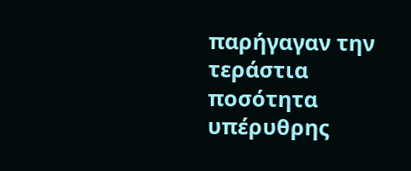παρήγαγαν την τεράστια ποσότητα υπέρυθρης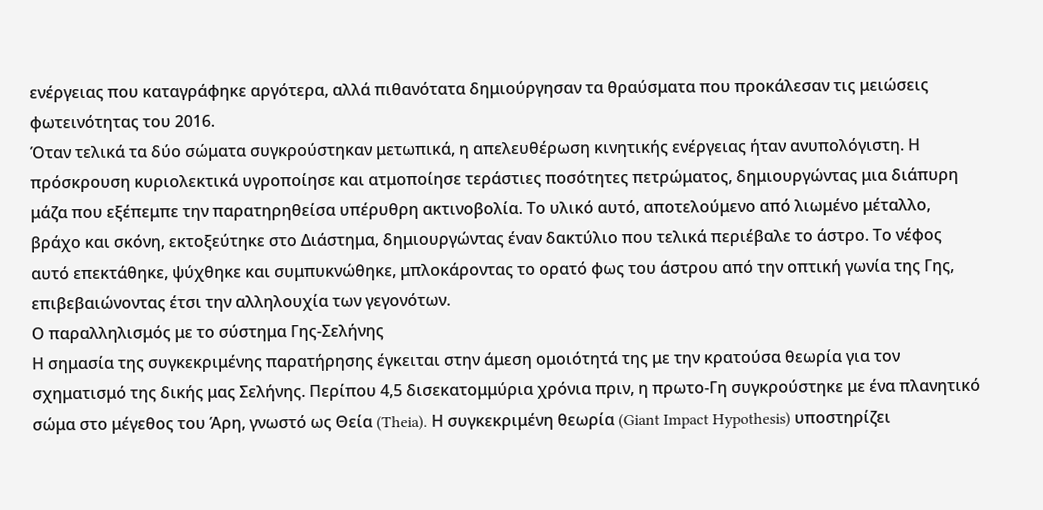ενέργειας που καταγράφηκε αργότερα, αλλά πιθανότατα δημιούργησαν τα θραύσματα που προκάλεσαν τις μειώσεις φωτεινότητας του 2016.
Όταν τελικά τα δύο σώματα συγκρούστηκαν μετωπικά, η απελευθέρωση κινητικής ενέργειας ήταν ανυπολόγιστη. Η πρόσκρουση κυριολεκτικά υγροποίησε και ατμοποίησε τεράστιες ποσότητες πετρώματος, δημιουργώντας μια διάπυρη μάζα που εξέπεμπε την παρατηρηθείσα υπέρυθρη ακτινοβολία. Το υλικό αυτό, αποτελούμενο από λιωμένο μέταλλο, βράχο και σκόνη, εκτοξεύτηκε στο Διάστημα, δημιουργώντας έναν δακτύλιο που τελικά περιέβαλε το άστρο. Το νέφος αυτό επεκτάθηκε, ψύχθηκε και συμπυκνώθηκε, μπλοκάροντας το ορατό φως του άστρου από την οπτική γωνία της Γης, επιβεβαιώνοντας έτσι την αλληλουχία των γεγονότων.
Ο παραλληλισμός με το σύστημα Γης-Σελήνης
Η σημασία της συγκεκριμένης παρατήρησης έγκειται στην άμεση ομοιότητά της με την κρατούσα θεωρία για τον σχηματισμό της δικής μας Σελήνης. Περίπου 4,5 δισεκατομμύρια χρόνια πριν, η πρωτο-Γη συγκρούστηκε με ένα πλανητικό σώμα στο μέγεθος του Άρη, γνωστό ως Θεία (Theia). Η συγκεκριμένη θεωρία (Giant Impact Hypothesis) υποστηρίζει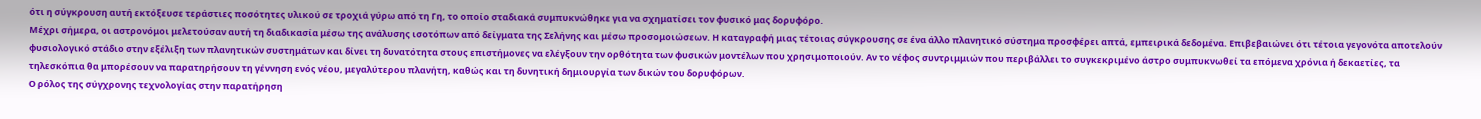ότι η σύγκρουση αυτή εκτόξευσε τεράστιες ποσότητες υλικού σε τροχιά γύρω από τη Γη, το οποίο σταδιακά συμπυκνώθηκε για να σχηματίσει τον φυσικό μας δορυφόρο.
Μέχρι σήμερα, οι αστρονόμοι μελετούσαν αυτή τη διαδικασία μέσω της ανάλυσης ισοτόπων από δείγματα της Σελήνης και μέσω προσομοιώσεων. Η καταγραφή μιας τέτοιας σύγκρουσης σε ένα άλλο πλανητικό σύστημα προσφέρει απτά, εμπειρικά δεδομένα. Επιβεβαιώνει ότι τέτοια γεγονότα αποτελούν φυσιολογικό στάδιο στην εξέλιξη των πλανητικών συστημάτων και δίνει τη δυνατότητα στους επιστήμονες να ελέγξουν την ορθότητα των φυσικών μοντέλων που χρησιμοποιούν. Αν το νέφος συντριμμιών που περιβάλλει το συγκεκριμένο άστρο συμπυκνωθεί τα επόμενα χρόνια ή δεκαετίες, τα τηλεσκόπια θα μπορέσουν να παρατηρήσουν τη γέννηση ενός νέου, μεγαλύτερου πλανήτη, καθώς και τη δυνητική δημιουργία των δικών του δορυφόρων.
Ο ρόλος της σύγχρονης τεχνολογίας στην παρατήρηση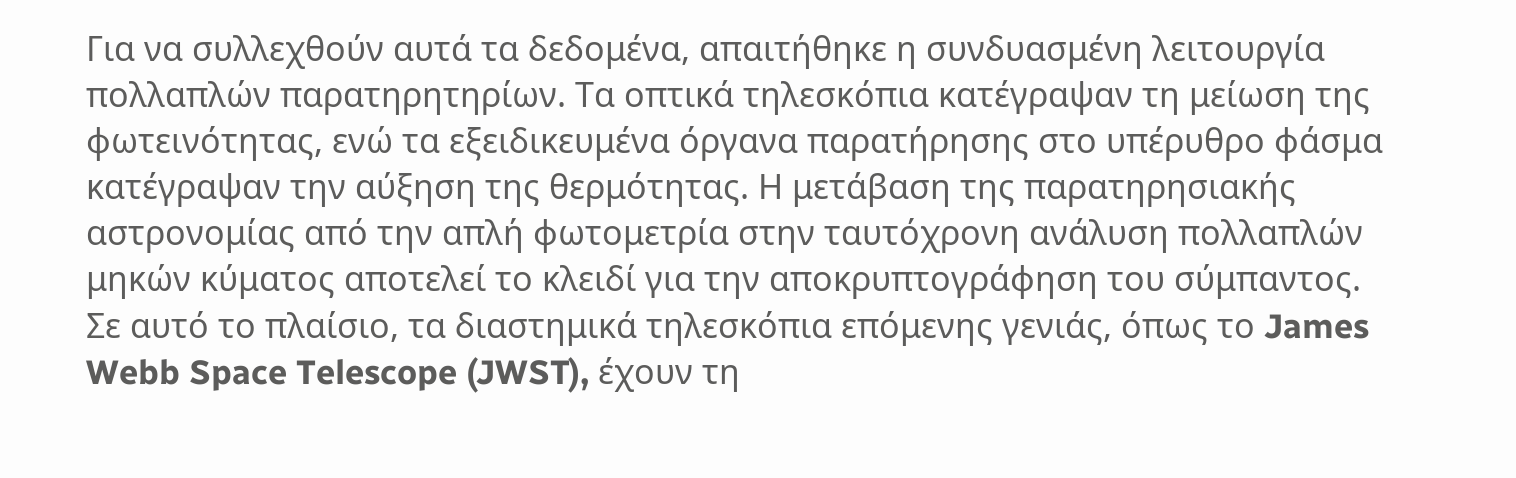Για να συλλεχθούν αυτά τα δεδομένα, απαιτήθηκε η συνδυασμένη λειτουργία πολλαπλών παρατηρητηρίων. Τα οπτικά τηλεσκόπια κατέγραψαν τη μείωση της φωτεινότητας, ενώ τα εξειδικευμένα όργανα παρατήρησης στο υπέρυθρο φάσμα κατέγραψαν την αύξηση της θερμότητας. Η μετάβαση της παρατηρησιακής αστρονομίας από την απλή φωτομετρία στην ταυτόχρονη ανάλυση πολλαπλών μηκών κύματος αποτελεί το κλειδί για την αποκρυπτογράφηση του σύμπαντος.
Σε αυτό το πλαίσιο, τα διαστημικά τηλεσκόπια επόμενης γενιάς, όπως το James Webb Space Telescope (JWST), έχουν τη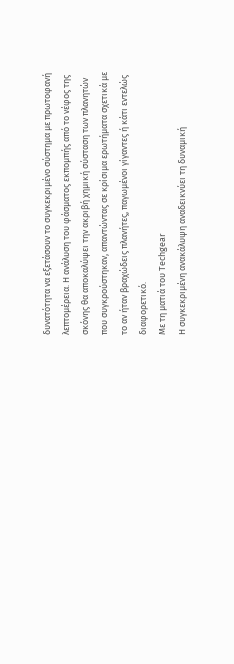δυνατότητα να εξετάσουν το συγκεκριμένο σύστημα με πρωτοφανή λεπτομέρεια. Η ανάλυση του φάσματος εκπομπής από το νέφος της σκόνης θα αποκαλύψει την ακριβή χημική σύσταση των πλανητών που συγκρούστηκαν, απαντώντας σε κρίσιμα ερωτήματα σχετικά με το αν ήταν βραχώδεις πλανήτες, παγωμένοι γίγαντες ή κάτι εντελώς διαφορετικό.
Με τη ματιά του Techgear
Η συγκεκριμένη ανακάλυψη αναδεικνύει τη δυναμική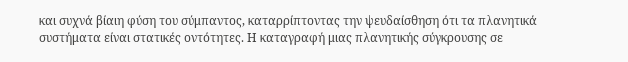και συχνά βίαιη φύση του σύμπαντος, καταρρίπτοντας την ψευδαίσθηση ότι τα πλανητικά συστήματα είναι στατικές οντότητες. Η καταγραφή μιας πλανητικής σύγκρουσης σε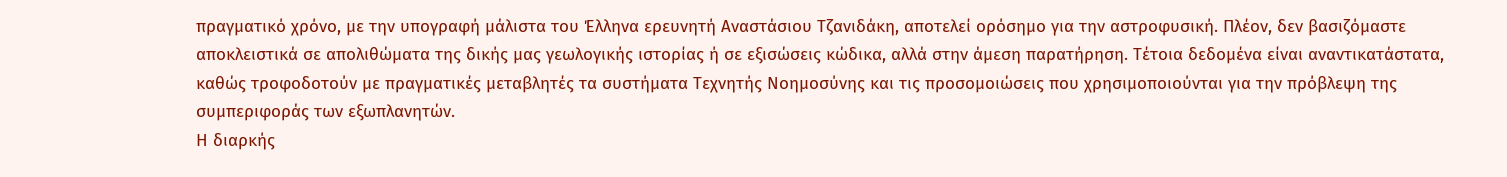πραγματικό χρόνο, με την υπογραφή μάλιστα του Έλληνα ερευνητή Αναστάσιου Τζανιδάκη, αποτελεί ορόσημο για την αστροφυσική. Πλέον, δεν βασιζόμαστε αποκλειστικά σε απολιθώματα της δικής μας γεωλογικής ιστορίας ή σε εξισώσεις κώδικα, αλλά στην άμεση παρατήρηση. Τέτοια δεδομένα είναι αναντικατάστατα, καθώς τροφοδοτούν με πραγματικές μεταβλητές τα συστήματα Τεχνητής Νοημοσύνης και τις προσομοιώσεις που χρησιμοποιούνται για την πρόβλεψη της συμπεριφοράς των εξωπλανητών.
Η διαρκής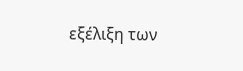εξέλιξη των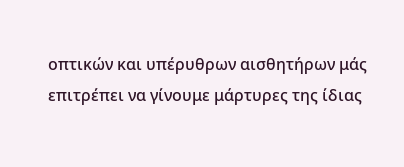οπτικών και υπέρυθρων αισθητήρων μάς επιτρέπει να γίνουμε μάρτυρες της ίδιας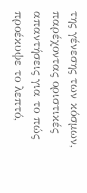της γένεσης των κόσμων, παρέχοντας οριστικές απαντήσεις για το πώς προέκυψε το λεπτό,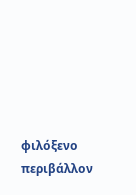φιλόξενο περιβάλλον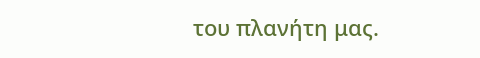του πλανήτη μας.